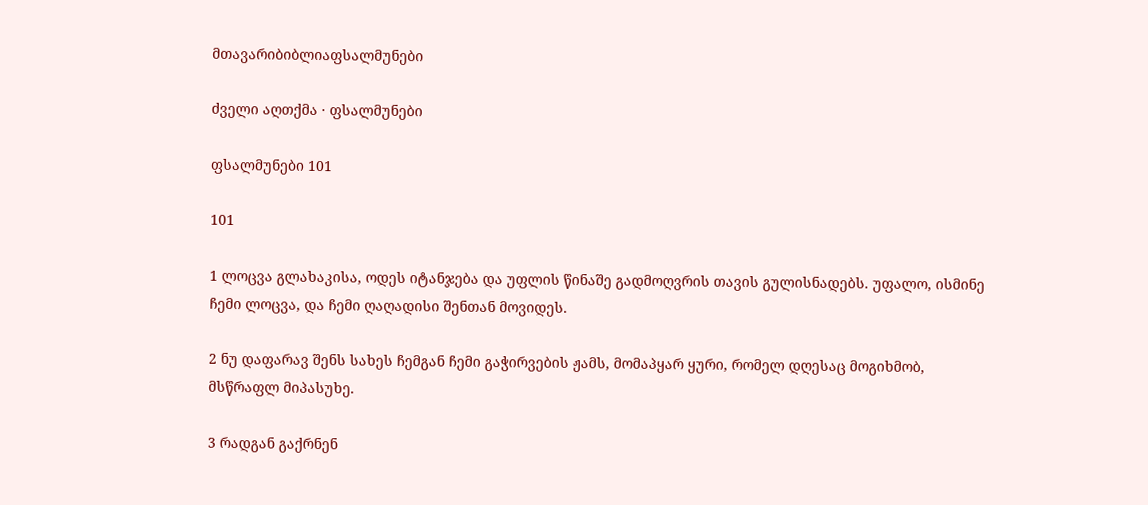მთავარიბიბლიაფსალმუნები

ძველი აღთქმა · ფსალმუნები

ფსალმუნები 101

101

1 ლოცვა გლახაკისა, ოდეს იტანჯება და უფლის წინაშე გადმოღვრის თავის გულისნადებს. უფალო, ისმინე ჩემი ლოცვა, და ჩემი ღაღადისი შენთან მოვიდეს.

2 ნუ დაფარავ შენს სახეს ჩემგან ჩემი გაჭირვების ჟამს, მომაპყარ ყური, რომელ დღესაც მოგიხმობ, მსწრაფლ მიპასუხე.

3 რადგან გაქრნენ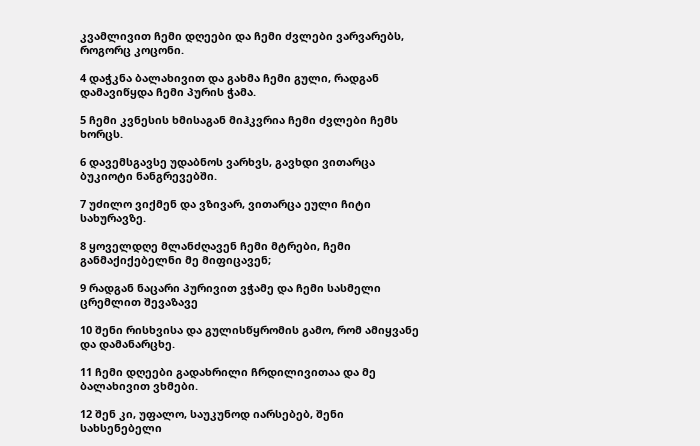კვამლივით ჩემი დღეები და ჩემი ძვლები ვარვარებს, როგორც კოცონი.

4 დაჭკნა ბალახივით და გახმა ჩემი გული, რადგან დამავიწყდა ჩემი პურის ჭამა.

5 ჩემი კვნესის ხმისაგან მიჰკვრია ჩემი ძვლები ჩემს ხორცს.

6 დავემსგავსე უდაბნოს ვარხვს, გავხდი ვითარცა ბუკიოტი ნანგრევებში.

7 უძილო ვიქმენ და ვზივარ, ვითარცა ეული ჩიტი სახურავზე.

8 ყოველდღე მლანძღავენ ჩემი მტრები, ჩემი განმაქიქებელნი მე მიფიცავენ;

9 რადგან ნაცარი პურივით ვჭამე და ჩემი სასმელი ცრემლით შევაზავე

10 შენი რისხვისა და გულისწყრომის გამო, რომ ამიყვანე და დამანარცხე.

11 ჩემი დღეები გადახრილი ჩრდილივითაა და მე ბალახივით ვხმები.

12 შენ კი, უფალო, საუკუნოდ იარსებებ, შენი სახსენებელი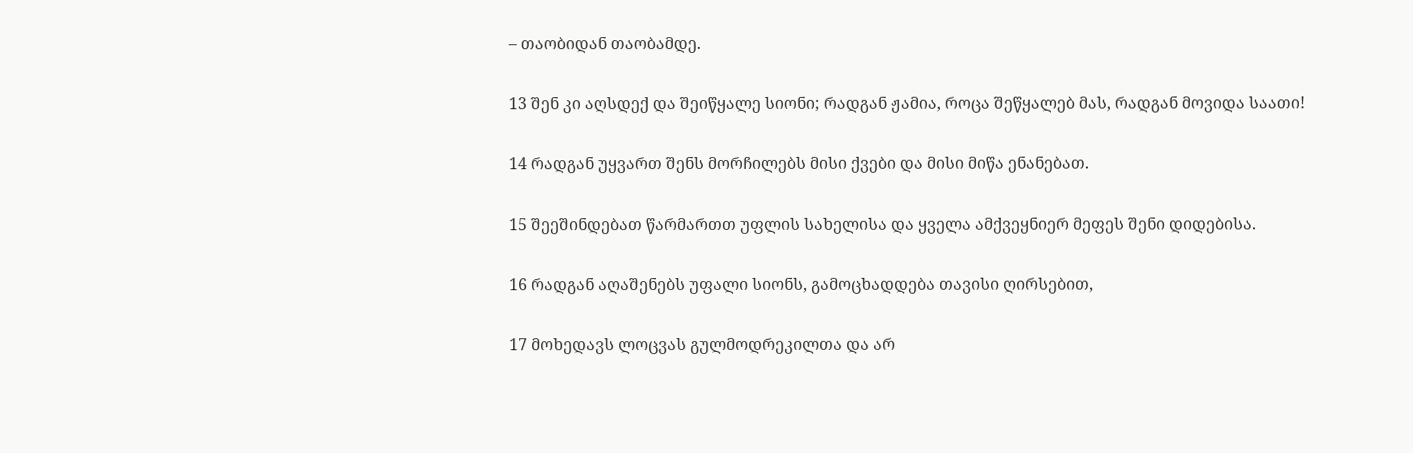– თაობიდან თაობამდე.

13 შენ კი აღსდექ და შეიწყალე სიონი; რადგან ჟამია, როცა შეწყალებ მას, რადგან მოვიდა საათი!

14 რადგან უყვართ შენს მორჩილებს მისი ქვები და მისი მიწა ენანებათ.

15 შეეშინდებათ წარმართთ უფლის სახელისა და ყველა ამქვეყნიერ მეფეს შენი დიდებისა.

16 რადგან აღაშენებს უფალი სიონს, გამოცხადდება თავისი ღირსებით,

17 მოხედავს ლოცვას გულმოდრეკილთა და არ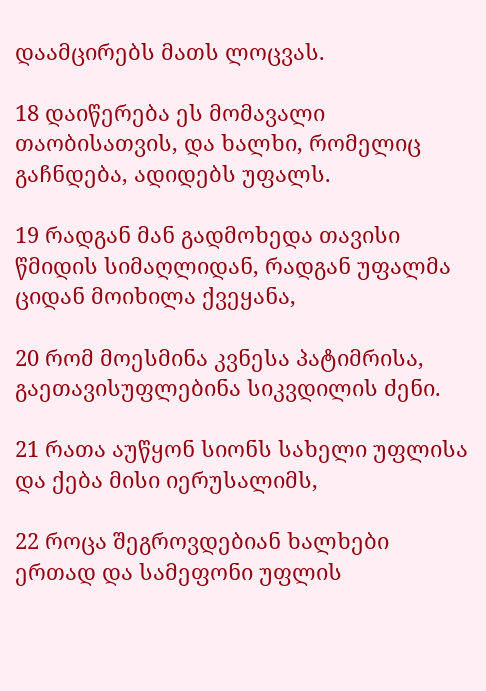დაამცირებს მათს ლოცვას.

18 დაიწერება ეს მომავალი თაობისათვის, და ხალხი, რომელიც გაჩნდება, ადიდებს უფალს.

19 რადგან მან გადმოხედა თავისი წმიდის სიმაღლიდან, რადგან უფალმა ციდან მოიხილა ქვეყანა,

20 რომ მოესმინა კვნესა პატიმრისა, გაეთავისუფლებინა სიკვდილის ძენი.

21 რათა აუწყონ სიონს სახელი უფლისა და ქება მისი იერუსალიმს,

22 როცა შეგროვდებიან ხალხები ერთად და სამეფონი უფლის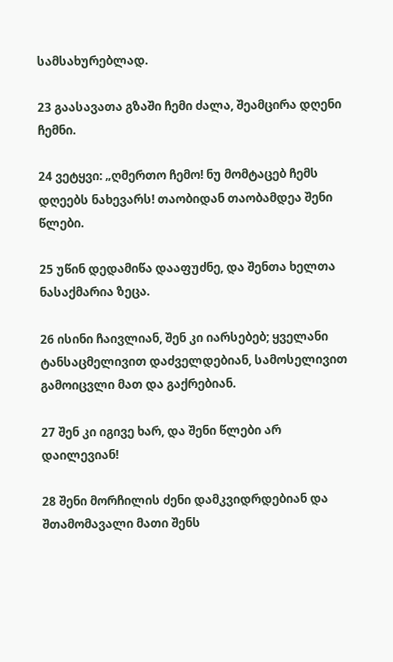სამსახურებლად.

23 გაასავათა გზაში ჩემი ძალა, შეამცირა დღენი ჩემნი.

24 ვეტყვი: „ღმერთო ჩემო! ნუ მომტაცებ ჩემს დღეებს ნახევარს! თაობიდან თაობამდეა შენი წლები.

25 უწინ დედამიწა დააფუძნე, და შენთა ხელთა ნასაქმარია ზეცა.

26 ისინი ჩაივლიან, შენ კი იარსებებ; ყველანი ტანსაცმელივით დაძველდებიან, სამოსელივით გამოიცვლი მათ და გაქრებიან.

27 შენ კი იგივე ხარ, და შენი წლები არ დაილევიან!

28 შენი მორჩილის ძენი დამკვიდრდებიან და შთამომავალი მათი შენს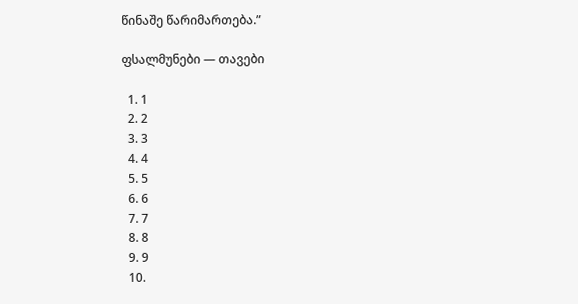წინაშე წარიმართება.”

ფსალმუნები — თავები

  1. 1
  2. 2
  3. 3
  4. 4
  5. 5
  6. 6
  7. 7
  8. 8
  9. 9
  10.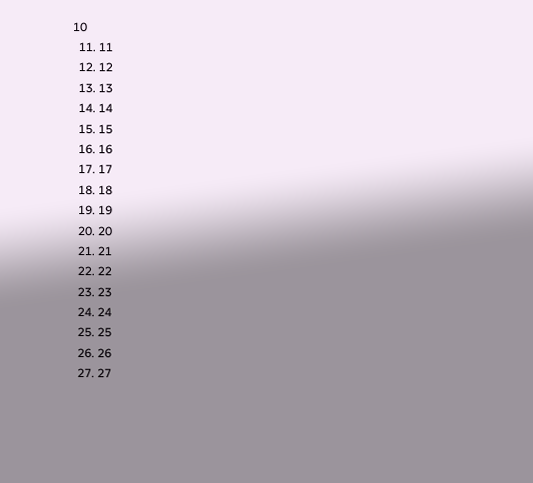10
  11. 11
  12. 12
  13. 13
  14. 14
  15. 15
  16. 16
  17. 17
  18. 18
  19. 19
  20. 20
  21. 21
  22. 22
  23. 23
  24. 24
  25. 25
  26. 26
  27. 27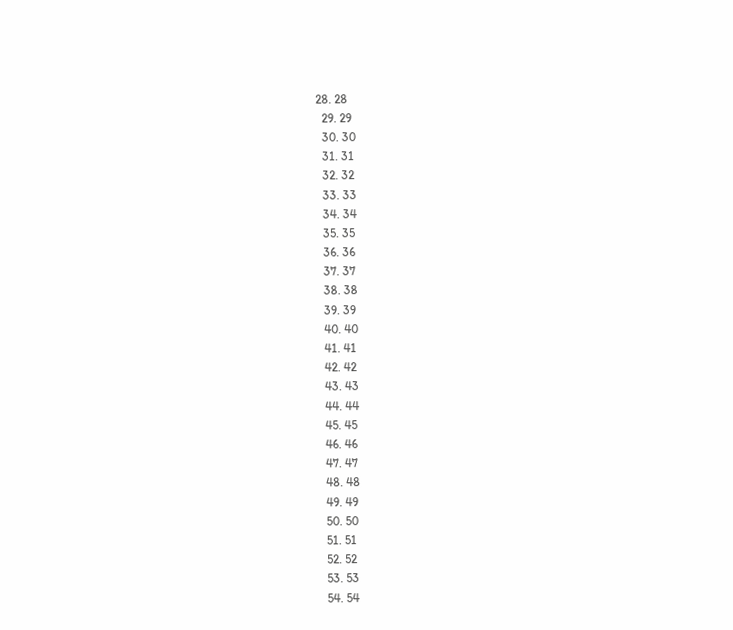28. 28
  29. 29
  30. 30
  31. 31
  32. 32
  33. 33
  34. 34
  35. 35
  36. 36
  37. 37
  38. 38
  39. 39
  40. 40
  41. 41
  42. 42
  43. 43
  44. 44
  45. 45
  46. 46
  47. 47
  48. 48
  49. 49
  50. 50
  51. 51
  52. 52
  53. 53
  54. 54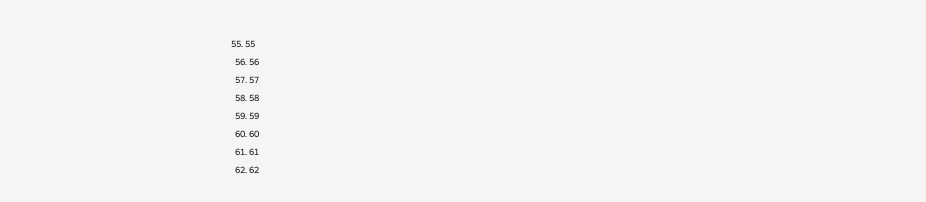55. 55
  56. 56
  57. 57
  58. 58
  59. 59
  60. 60
  61. 61
  62. 62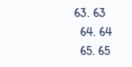63. 63
  64. 64
  65. 65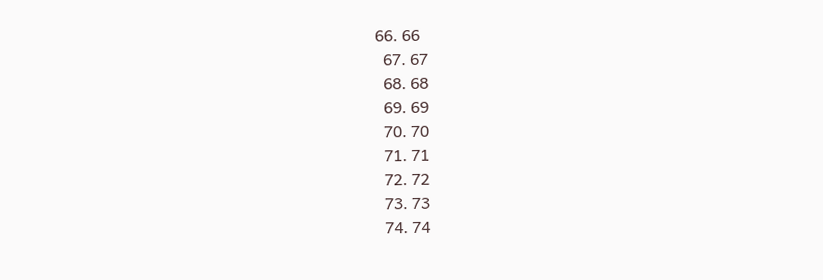66. 66
  67. 67
  68. 68
  69. 69
  70. 70
  71. 71
  72. 72
  73. 73
  74. 74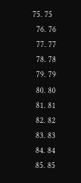75. 75
  76. 76
  77. 77
  78. 78
  79. 79
  80. 80
  81. 81
  82. 82
  83. 83
  84. 84
  85. 85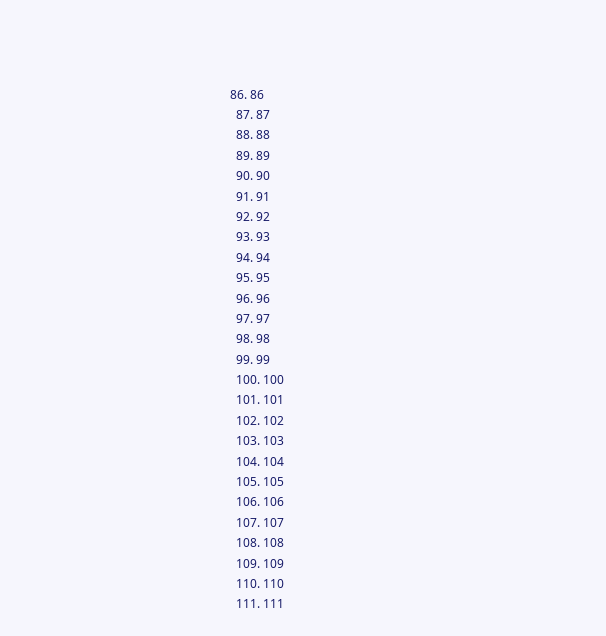86. 86
  87. 87
  88. 88
  89. 89
  90. 90
  91. 91
  92. 92
  93. 93
  94. 94
  95. 95
  96. 96
  97. 97
  98. 98
  99. 99
  100. 100
  101. 101
  102. 102
  103. 103
  104. 104
  105. 105
  106. 106
  107. 107
  108. 108
  109. 109
  110. 110
  111. 111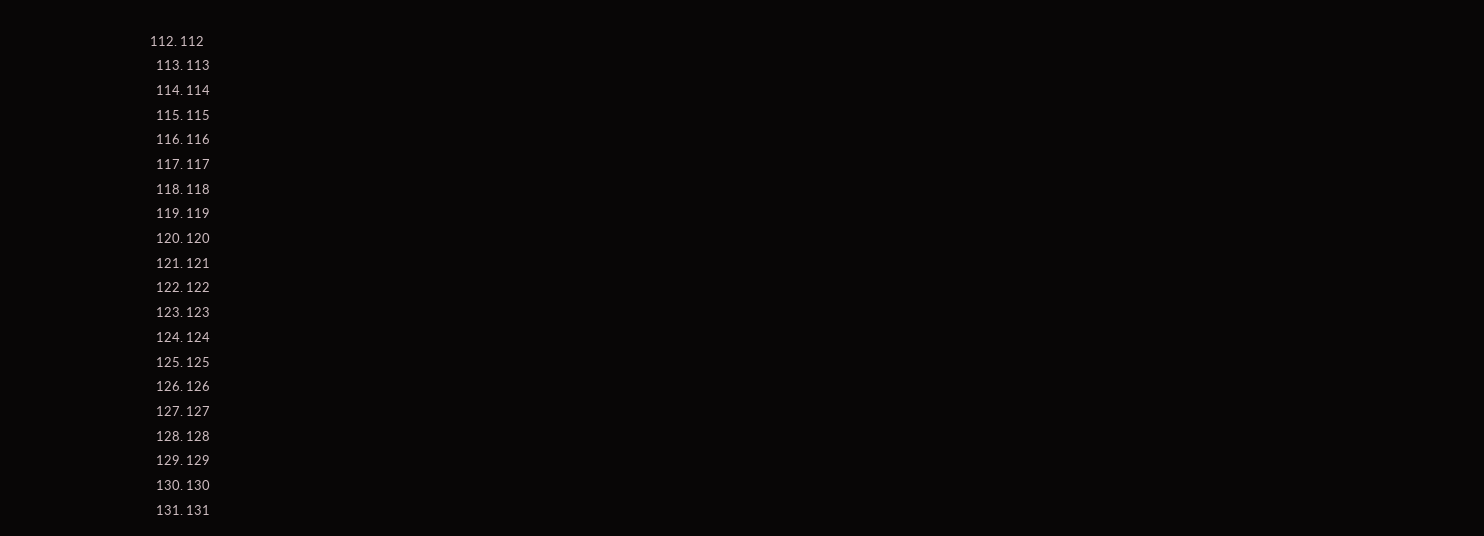112. 112
  113. 113
  114. 114
  115. 115
  116. 116
  117. 117
  118. 118
  119. 119
  120. 120
  121. 121
  122. 122
  123. 123
  124. 124
  125. 125
  126. 126
  127. 127
  128. 128
  129. 129
  130. 130
  131. 131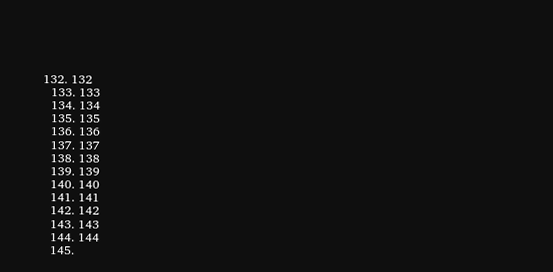132. 132
  133. 133
  134. 134
  135. 135
  136. 136
  137. 137
  138. 138
  139. 139
  140. 140
  141. 141
  142. 142
  143. 143
  144. 144
  145.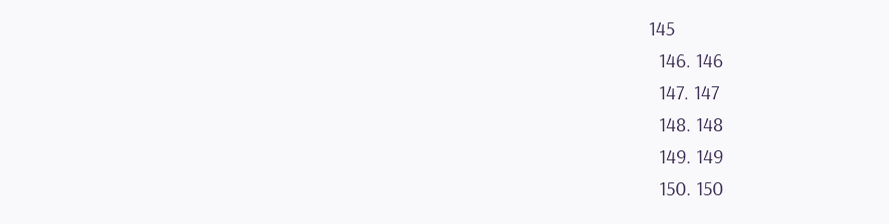145
  146. 146
  147. 147
  148. 148
  149. 149
  150. 150